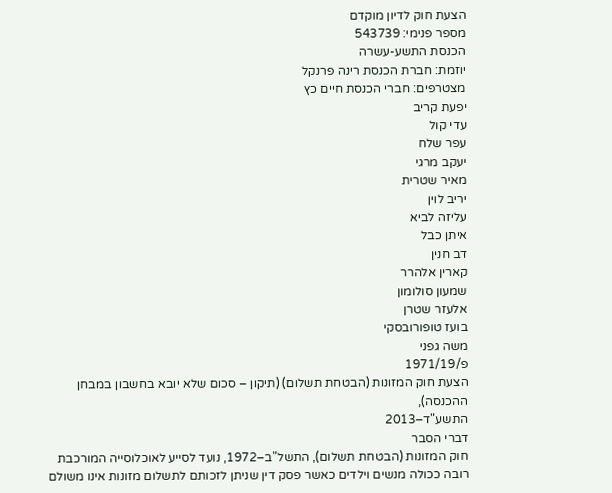הצעת חוק לדיון מוקדם
מספר פנימי: 543739
הכנסת התשע-עשרה
יוזמת: חברת הכנסת רינה פרנקל
מצטרפים: חברי הכנסת חיים כץ
יפעת קריב
עדי קול
עפר שלח
יעקב מרגי
מאיר שטרית
יריב לוין
עליזה לביא
איתן כבל
דב חנין
קארין אלהרר
שמעון סולומון
אלעזר שטרן
בועז טופורובסקי
משה גפני
פ/1971/19
הצעת חוק המזונות (הבטחת תשלום) (תיקון – סכום שלא יובא בחשבון במבחן ההכנסה),
התשע"ד–2013
דברי הסבר
חוק המזונות (הבטחת תשלום), התשל"ב–1972, נועד לסייע לאוכלוסייה המורכבת רובה ככולה מנשים וילדים כאשר פסק דין שניתן לזכותם לתשלום מזונות אינו משולם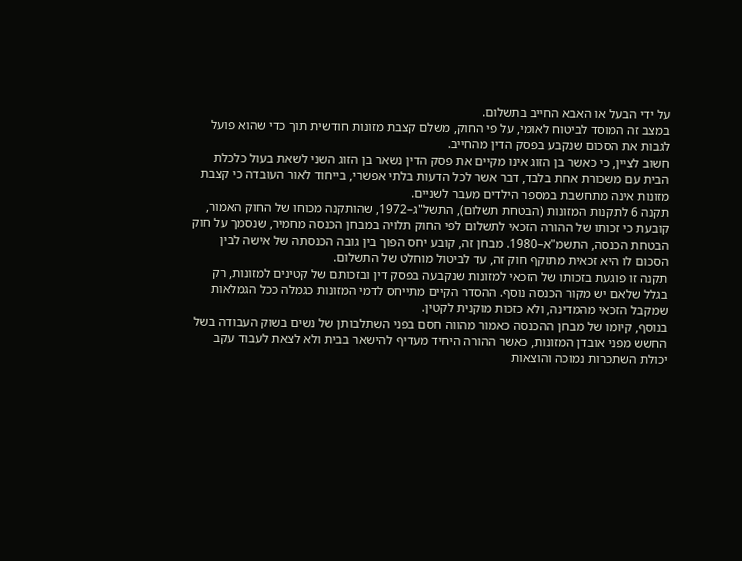על ידי הבעל או האבא החייב בתשלום.
במצב זה המוסד לביטוח לאומי, על פי החוק, משלם קצבת מזונות חודשית תוך כדי שהוא פועל לגבות את הסכום שנקבע בפסק הדין מהחייב.
חשוב לציין, כי כאשר בן הזוג אינו מקיים את פסק הדין נשאר בן הזוג השני לשאת בעול כלכלת הבית עם משכורת אחת בלבד, דבר אשר לכל הדעות בלתי אפשרי, בייחוד לאור העובדה כי קצבת מזונות אינה מתחשבת במספר הילדים מעבר לשניים.
תקנה 6 לתקנות המזונות (הבטחת תשלום), התשל"ג–1972, שהותקנה מכוחו של החוק האמור, קובעת כי זכותו של ההורה הזכאי לתשלום לפי החוק תלויה במבחן הכנסה מחמיר, שנסמך על חוק הבטחת הכנסה, התשמ"א–1980. מבחן זה, קובע יחס הפוך בין גובה הכנסתה של אישה לבין הסכום לו היא זכאית מתוקף חוק זה, עד לביטול מוחלט של התשלום.
תקנה זו פוגעת בזכותו של הזכאי למזונות שנקבעה בפסק דין ובזכותם של קטינים למזונות, רק בגלל שלאם יש מקור הכנסה נוסף. ההסדר הקיים מתייחס לדמי המזונות כגמלה ככל הגמלאות שמקבל הזכאי מהמדינה, ולא כזכות מוקנית לקטין.
בנוסף, קיומו של מבחן ההכנסה כאמור מהווה חסם בפני השתלבותן של נשים בשוק העבודה בשל החשש מפני אובדן המזונות, כאשר ההורה היחיד מעדיף להישאר בבית ולא לצאת לעבוד עקב יכולת השתכרות נמוכה והוצאות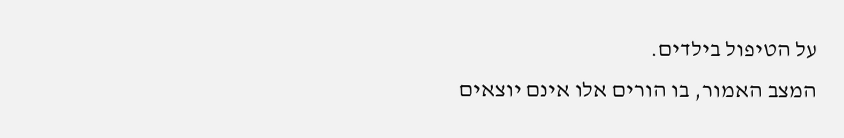על הטיפול בילדים.
המצב האמור, בו הורים אלו אינם יוצאים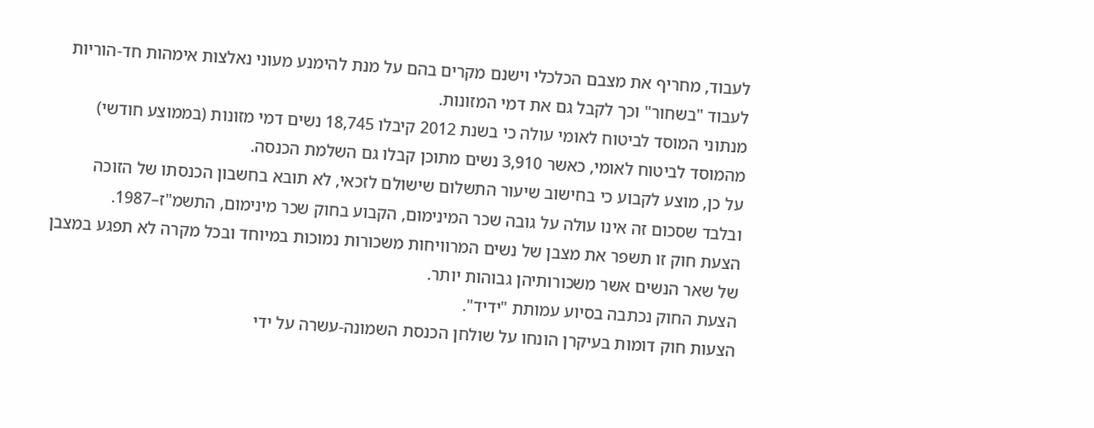לעבוד, מחריף את מצבם הכלכלי וישנם מקרים בהם על מנת להימנע מעוני נאלצות אימהות חד-הוריות לעבוד "בשחור" וכך לקבל גם את דמי המזונות.
מנתוני המוסד לביטוח לאומי עולה כי בשנת 2012 קיבלו 18,745 נשים דמי מזונות (בממוצע חודשי) מהמוסד לביטוח לאומי, כאשר 3,910 נשים מתוכן קבלו גם השלמת הכנסה.
על כן, מוצע לקבוע כי בחישוב שיעור התשלום שישולם לזכאי, לא תובא בחשבון הכנסתו של הזוכה ובלבד שסכום זה אינו עולה על גובה שכר המינימום, הקבוע בחוק שכר מינימום, התשמ"ז–1987.
הצעת חוק זו תשפר את מצבן של נשים המרוויחות משכורות נמוכות במיוחד ובכל מקרה לא תפגע במצבן של שאר הנשים אשר משכורותיהן גבוהות יותר.
הצעת החוק נכתבה בסיוע עמותת "ידיד".
הצעות חוק דומות בעיקרן הונחו על שולחן הכנסת השמונה-עשרה על ידי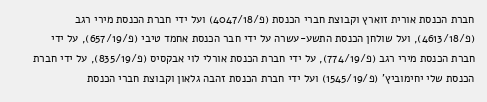חברת הכנסת אורית זוארץ וקבוצת חברי הכנסת (פ/4047/18) ועל ידי חברת הכנסת מירי רגב (פ/4613/18), ועל שולחן הכנסת התשע-עשרה על ידי חבר הכנסת אחמד טיבי (פ/657/19), על ידי חברת הכנסת מירי רגב (פ/774/19), על ידי חברת הכנסת אורלי לוי אבקסיס (פ/835/19), על ידי חברת הכנסת שלי יחימוביץ' (פ/1545/19) ועל ידי חברת הכנסת זהבה גלאון וקבוצת חברי הכנסת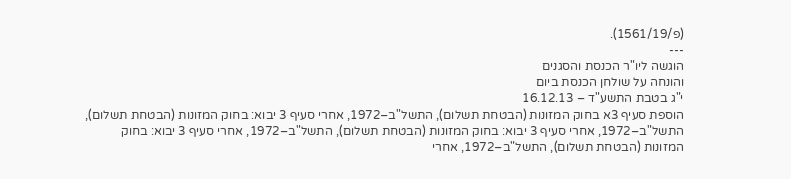(פ/1561/19).
---
הוגשה ליו"ר הכנסת והסגנים
והונחה על שולחן הכנסת ביום
י"ג בטבת התשע"ד – 16.12.13
הוספת סעיף 3א בחוק המזונות (הבטחת תשלום), התשל"ב–1972, אחרי סעיף 3 יבוא: בחוק המזונות (הבטחת תשלום), התשל"ב–1972, אחרי סעיף 3 יבוא: בחוק המזונות (הבטחת תשלום), התשל"ב–1972, אחרי סעיף 3 יבוא: בחוק המזונות (הבטחת תשלום), התשל"ב–1972, אחרי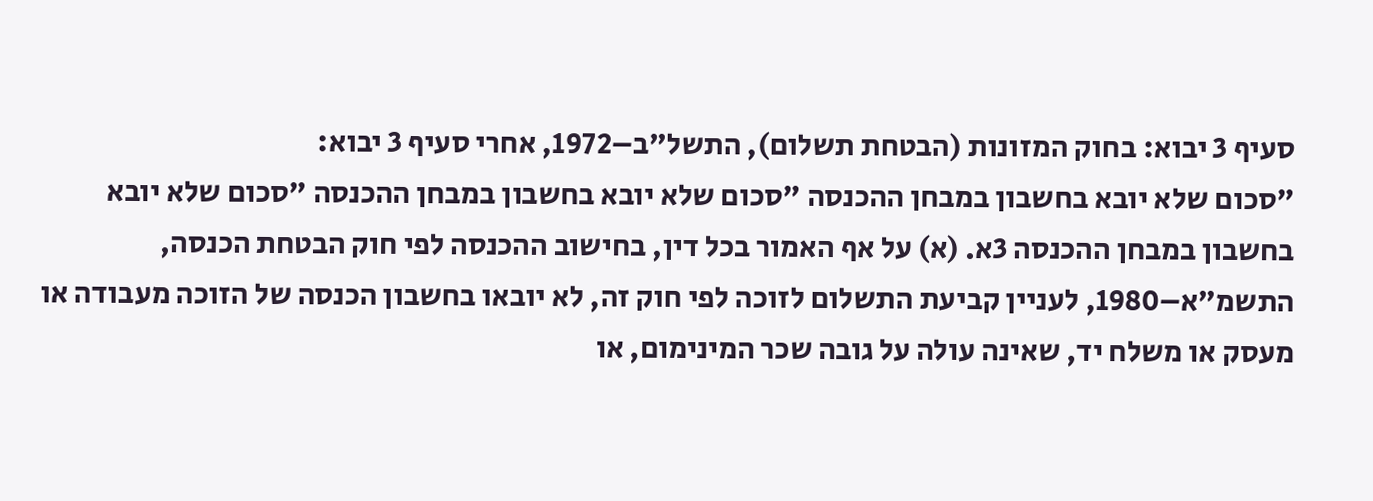סעיף 3 יבוא: בחוק המזונות (הבטחת תשלום), התשל"ב–1972, אחרי סעיף 3 יבוא:
"סכום שלא יובא בחשבון במבחן ההכנסה "סכום שלא יובא בחשבון במבחן ההכנסה "סכום שלא יובא בחשבון במבחן ההכנסה 3א. (א) על אף האמור בכל דין, בחישוב ההכנסה לפי חוק הבטחת הכנסה, התשמ"א–1980, לעניין קביעת התשלום לזוכה לפי חוק זה, לא יובאו בחשבון הכנסה של הזוכה מעבודה או מעסק או משלח יד, שאינה עולה על גובה שכר המינימום, או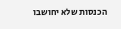הכנסות שלא יחושבו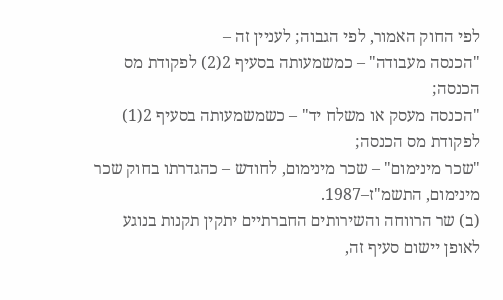לפי החוק האמור, לפי הגבוה; לעניין זה –
"הכנסה מעבודה" – כמשמעותה בסעיף 2(2) לפקודת מס הכנסה;
"הכנסה מעסק או משלח יד" – כשמשמעותה בסעיף 2(1) לפקודת מס הכנסה;
"שכר מינימום" – שכר מינימום, לחודש – כהגדרתו בחוק שכר מינימום, התשמ"ז–1987.
(ב) שר הרווחה והשירותים החברתיים יתקין תקנות בנוגע לאופן יישום סעיף זה,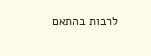לרבות בהתאם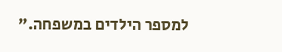למספר הילדים במשפחה."